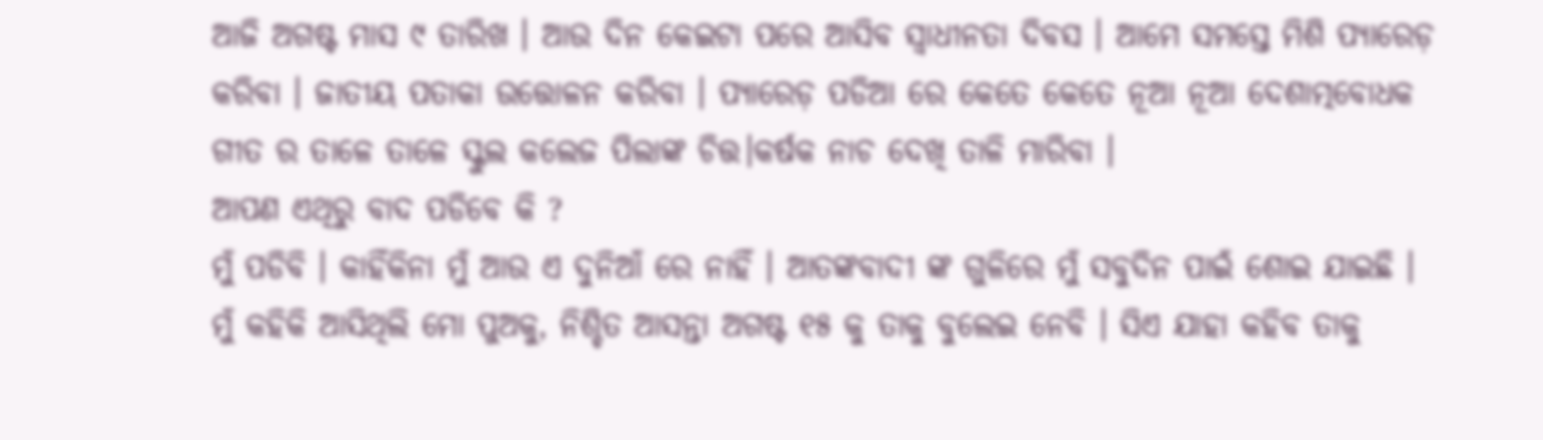ଆଜି ଅଗଷ୍ଟ ମାସ ୯ ତାରିଖ । ଆଉ ଦିନ କେଇଟା ପରେ ଆସିବ ସ୍ବାଧୀନତା ଦିବସ । ଆମେ ସମସ୍ତେ ମିଶି ପ୍ୟାରେଡ଼ କରିବା । ଜାତୀୟ ପତାକା ଉତ୍ତୋଳନ କରିବା । ପ୍ୟାରେଡ଼ ପଡିଆ ରେ କେତେ କେତେ ନୂଆ ନୂଆ ଦେଶାତ୍ମବୋଧକ ଗୀତ ର ତାଳେ ତାଳେ ସ୍କୁଲ କଲେଜ ପିଲାଙ୍କ ଚିତ୍ତ।କର୍ଷକ ନାଚ ଦେଖି ତାଳି ମାରିବା ।
ଆପଣ ଏଥିରୁ ବାଦ ପଡିବେ କି ?
ମୁଁ ପଡିବି । କାହିଁକିନା ମୁଁ ଆଉ ଏ ଦୁନିଆଁ ରେ ନାହିଁ । ଆତଙ୍କବାଦୀ ଙ୍କ ଗୁଳିରେ ମୁଁ ସବୁଦିନ ପାଇଁ ଶୋଇ ଯାଇଛି ।
ମୁଁ କହିକି ଆସିଥିଲି ମୋ ପୁଅକୁ, ନିଶ୍ଚିତ ଆସନ୍ତା ଅଗଷ୍ଟ ୧୫ କୁ ତାକୁ ବୁଲେଇ ନେବି । ସିଏ ଯାହା କହିବ ତାକୁ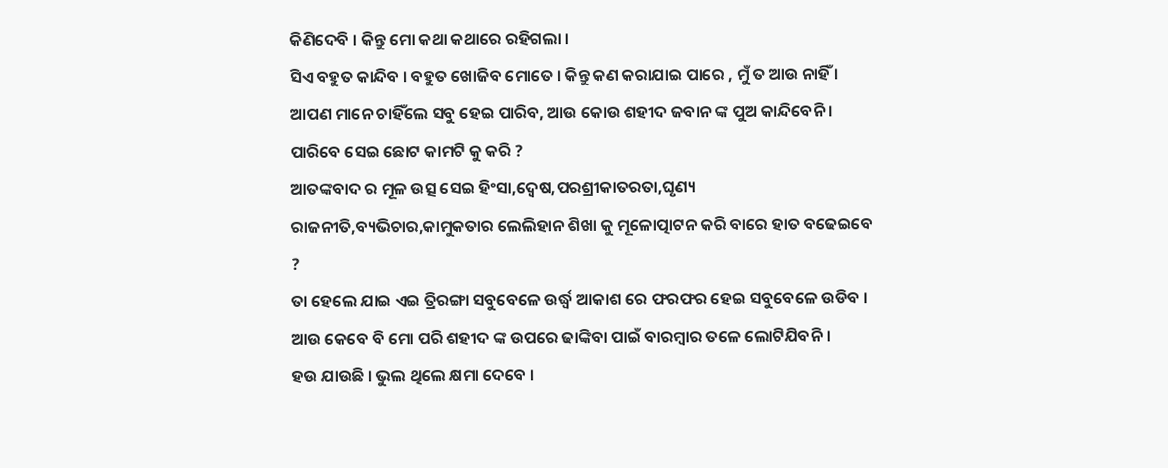କିଣିଦେବି । କିନ୍ତୁ ମୋ କଥା କଥାରେ ରହିଗଲା ।
ସିଏ ବହୁତ କାନ୍ଦିବ । ବହୁତ ଖୋଜିବ ମୋତେ । କିନ୍ତୁ କଣ କରାଯାଇ ପାରେ , ମୁଁ ତ ଆଉ ନାହିଁ ।
ଆପଣ ମାନେ ଚାହିଁଲେ ସବୁ ହେଇ ପାରିବ, ଆଉ କୋଉ ଶହୀଦ ଜବାନ ଙ୍କ ପୁଅ କାନ୍ଦିବେନି । ପାରିବେ ସେଇ ଛୋଟ କାମଟି କୁ କରି ?
ଆତଙ୍କବାଦ ର ମୂଳ ଉତ୍ସ ସେଇ ହିଂସା,ଦ୍ୱେଷ,ପରଶ୍ରୀକାତରତା,ଘୃଣ୍ୟ ରାଜନୀତି,ବ୍ୟଭିଚାର,କାମୁକତାର ଲେଲିହାନ ଶିଖା କୁ ମୂଳୋତ୍ପାଟନ କରି ବାରେ ହାତ ବଢେଇବେ ?
ତା ହେଲେ ଯାଇ ଏଇ ତ୍ରିରଙ୍ଗା ସବୁବେଳେ ଉର୍ଦ୍ଧ୍ବ ଆକାଶ ରେ ଫରଫର ହେଇ ସବୁବେଳେ ଉଡିବ । ଆଉ କେବେ ବି ମୋ ପରି ଶହୀଦ ଙ୍କ ଉପରେ ଢାଙ୍କିବା ପାଇଁ ବାରମ୍ବାର ତଳେ ଲୋଟିଯିବନି ।
ହଉ ଯାଉଛି । ଭୁଲ ଥିଲେ କ୍ଷମା ଦେବେ ।